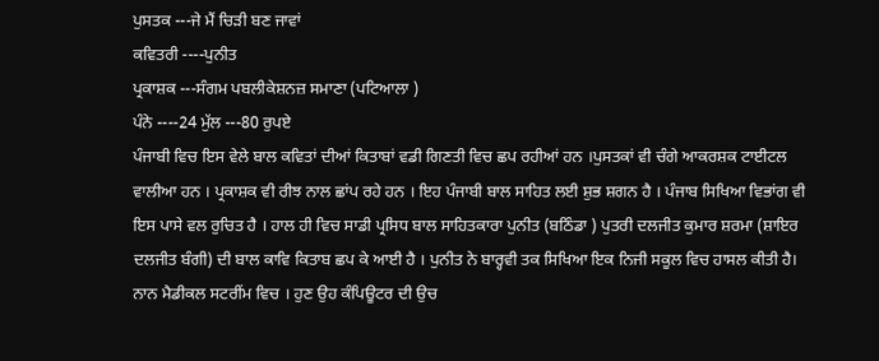ਪੁਸਤਕ ---ਜੇ ਮੈਂ ਚਿੜੀ ਬਣ ਜਾਵਾਂ
ਕਵਿਤਰੀ ----ਪੁਨੀਤ
ਪ੍ਰਕਾਸ਼ਕ ---ਸੰਗਮ ਪਬਲੀਕੇਸ਼ਨਜ਼ ਸਮਾਣਾ (ਪਟਿਆਲਾ )
ਪੰਨੇ ----24 ਮੁੱਲ ---80 ਰੁਪਏ
ਪੰਜਾਬੀ ਵਿਚ ਇਸ ਵੇਲੇ ਬਾਲ ਕਵਿਤਾਂ ਦੀਆਂ ਕਿਤਾਬਾਂ ਵਡੀ ਗਿਣਤੀ ਵਿਚ ਛਪ ਰਹੀਆਂ ਹਨ ।ਪੁਸਤਕਾਂ ਵੀ ਚੰਗੇ ਆਕਰਸ਼ਕ ਟਾਈਟਲ ਵਾਲੀਆ ਹਨ । ਪ੍ਰਕਾਸ਼ਕ ਵੀ ਰੀਝ ਨਾਲ ਛਾਂਪ ਰਹੇ ਹਨ । ਇਹ ਪੰਜਾਬੀ ਬਾਲ ਸਾਹਿਤ ਲਈ ਸ਼ੁਭ ਸ਼ਗਨ ਹੈ । ਪੰਜਾਬ ਸਿਖਿਆ ਵਿਭਾਂਗ ਵੀ ਇਸ ਪਾਸੇ ਵਲ ਰੁਚਿਤ ਹੈ । ਹਾਲ ਹੀ ਵਿਚ ਸਾਡੀ ਪ੍ਰਸਿਧ ਬਾਲ ਸਾਹਿਤਕਾਰਾ ਪੁਨੀਤ (ਬਠਿੰਡਾ ) ਪੁਤਰੀ ਦਲਜੀਤ ਕੁਮਾਰ ਸ਼ਰਮਾ (ਸ਼ਾਇਰ ਦਲਜੀਤ ਬੰਗੀ) ਦੀ ਬਾਲ ਕਾਵਿ ਕਿਤਾਬ ਛਪ ਕੇ ਆਈ ਹੈ । ਪੁਨੀਤ ਨੇ ਬਾਰ੍ਹਵੀ ਤਕ ਸਿਖਿਆ ਇਕ ਨਿਜੀ ਸਕੂਲ ਵਿਚ ਹਾਸਲ ਕੀਤੀ ਹੈ। ਨਾਨ ਮੈਡੀਕਲ ਸਟਰੀਂਮ ਵਿਚ । ਹੁਣ ਉਹ ਕੰਪਿਊਟਰ ਦੀ ਉਚ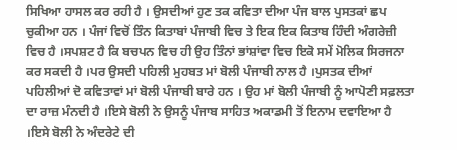ਸਿਖਿਆ ਹਾਸਲ ਕਰ ਰਹੀ ਹੈ । ਉਸਦੀਆਂ ਹੁਣ ਤਕ ਕਵਿਤਾ ਦੀਆ ਪੰਜ ਬਾਲ ਪੁਸਤਕਾਂ ਛਪ ਚੁਕੀਆ ਹਨ । ਪੰਜਾਂ ਵਿਚੋਂ ਤਿੰਨ ਕਿਤਾਬਾਂ ਪੰਜਾਬੀ ਵਿਚ ਤੇ ਇਕ ਇਕ ਕਿਤਾਬ ਹਿੰਦੀ ਅੰਗਰੇਜ਼ੀ ਵਿਚ ਹੈ ।ਸਪਸ਼ਟ ਹੈ ਕਿ ਬਚਪਨ ਵਿਚ ਹੀ ਉਹ ਤਿੰਨਾਂ ਭਾਂਸ਼ਾਂਵਾ ਵਿਚ ਇਕੋ ਸਮੇਂ ਮੋਲਿਕ ਸਿਰਜਨਾ ਕਰ ਸਕਦੀ ਹੈ ।ਪਰ ਉਸਦੀ ਪਹਿਲੀ ਮੁਹਬਤ ਮਾਂ ਬੋਲੀ ਪੰਜਾਬੀ ਨਾਲ ਹੈ ।ਪੁਸਤਕ ਦੀਆਂ ਪਹਿਲੀਆਂ ਦੋ ਕਵਿਤਾਵਾਂ ਮਾਂ ਬੋਲੀ ਪੰਜਾਬੀ ਬਾਰੇ ਹਨ । ਉਹ ਮਾਂ ਬੋਲੀ ਪੰਜਾਬੀ ਨੂੰ ਆਪੋਣੀ ਸਫ਼ਲਤਾ ਦਾ ਰਾਜ਼ ਮੰਨਦੀ ਹੈ ।ਇਸੇ ਬੋਲੀ ਨੇ ਉਸਨੂੰ ਪੰਜਾਬ ਸਾਹਿਤ ਅਕਾਡਮੀ ਤੋਂ ਇਨਾਮ ਦਵਾਇਆ ਹੈ ।ਇਸੇ ਬੋਲੀ ਨੇ ਅੰਦਰੇਟੇ ਦੀ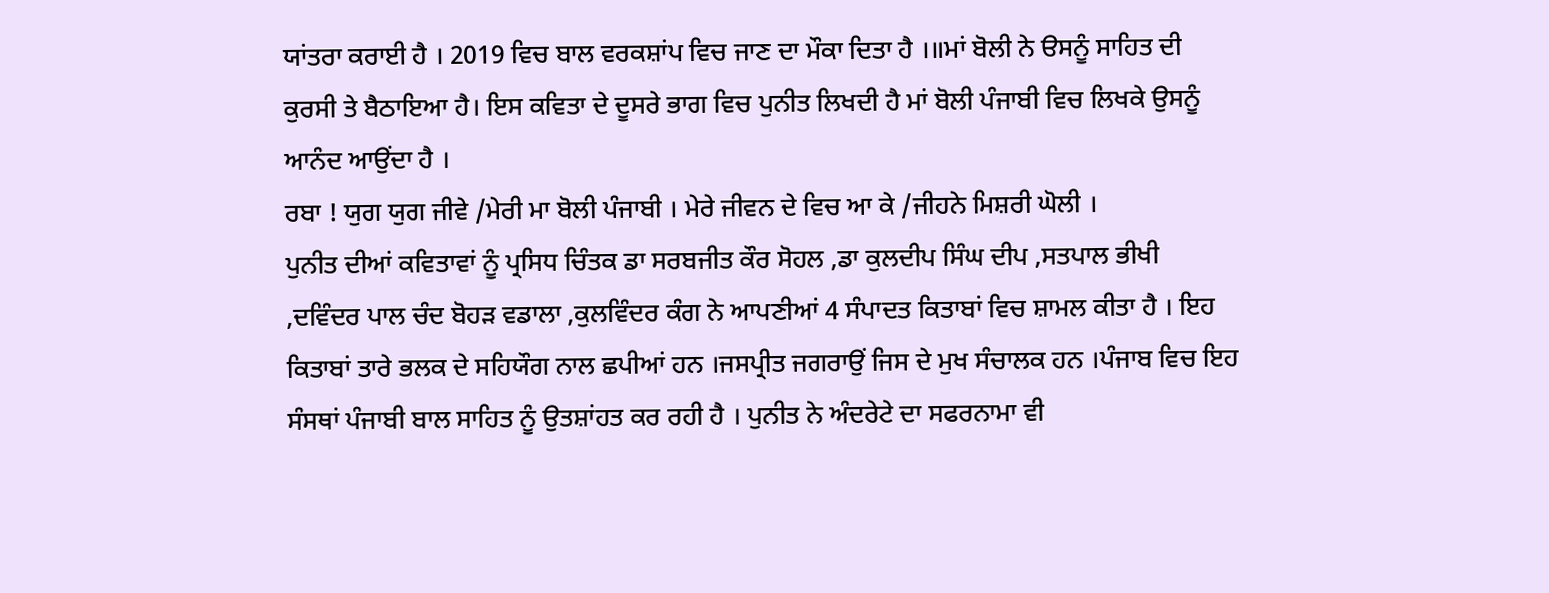ਯਾਂਤਰਾ ਕਰਾਈ ਹੈ । 2019 ਵਿਚ ਬਾਲ ਵਰਕਸ਼ਾਂਪ ਵਿਚ ਜਾਣ ਦਾ ਮੌਕਾ ਦਿਤਾ ਹੈ ।॥ਮਾਂ ਬੋਲੀ ਨੇ ੳਸਨੂੰ ਸਾਹਿਤ ਦੀ ਕੁਰਸੀ ਤੇ ਬੈਠਾਇਆ ਹੈ। ਇਸ ਕਵਿਤਾ ਦੇ ਦੂਸਰੇ ਭਾਗ ਵਿਚ ਪੁਨੀਤ ਲਿਖਦੀ ਹੈ ਮਾਂ ਬੋਲੀ ਪੰਜਾਬੀ ਵਿਚ ਲਿਖਕੇ ਉਸਨੂੰ ਆਨੰਦ ਆਉਂਦਾ ਹੈ ।
ਰਬਾ ! ਯੁਗ ਯੁਗ ਜੀਵੇ /ਮੇਰੀ ਮਾ ਬੋਲੀ ਪੰਜਾਬੀ । ਮੇਰੇ ਜੀਵਨ ਦੇ ਵਿਚ ਆ ਕੇ /ਜੀਹਨੇ ਮਿਸ਼ਰੀ ਘੋਲੀ ।
ਪੁਨੀਤ ਦੀਆਂ ਕਵਿਤਾਵਾਂ ਨੂੰ ਪ੍ਰਸਿਧ ਚਿੰਤਕ ਡਾ ਸਰਬਜੀਤ ਕੌਰ ਸੋਹਲ ,ਡਾ ਕੁਲਦੀਪ ਸਿੰਘ ਦੀਪ ,ਸਤਪਾਲ ਭੀਖੀ ,ਦਵਿੰਦਰ ਪਾਲ ਚੰਦ ਬੋਹੜ ਵਡਾਲਾ ,ਕੁਲਵਿੰਦਰ ਕੰਗ ਨੇ ਆਪਣੀਆਂ 4 ਸੰਪਾਦਤ ਕਿਤਾਬਾਂ ਵਿਚ ਸ਼ਾਮਲ ਕੀਤਾ ਹੈ । ਇਹ ਕਿਤਾਬਾਂ ਤਾਰੇ ਭਲਕ ਦੇ ਸਹਿਯੌਗ ਨਾਲ ਛਪੀਆਂ ਹਨ ।ਜਸਪ੍ਰੀਤ ਜਗਰਾਉਂ ਜਿਸ ਦੇ ਮੁਖ ਸੰਚਾਲਕ ਹਨ ।ਪੰਜਾਬ ਵਿਚ ਇਹ ਸੰਸਥਾਂ ਪੰਜਾਬੀ ਬਾਲ ਸਾਹਿਤ ਨੂੰ ਉਤਸ਼ਾਂਹਤ ਕਰ ਰਹੀ ਹੈ । ਪੁਨੀਤ ਨੇ ਅੰਦਰੇਟੇ ਦਾ ਸਫਰਨਾਮਾ ਵੀ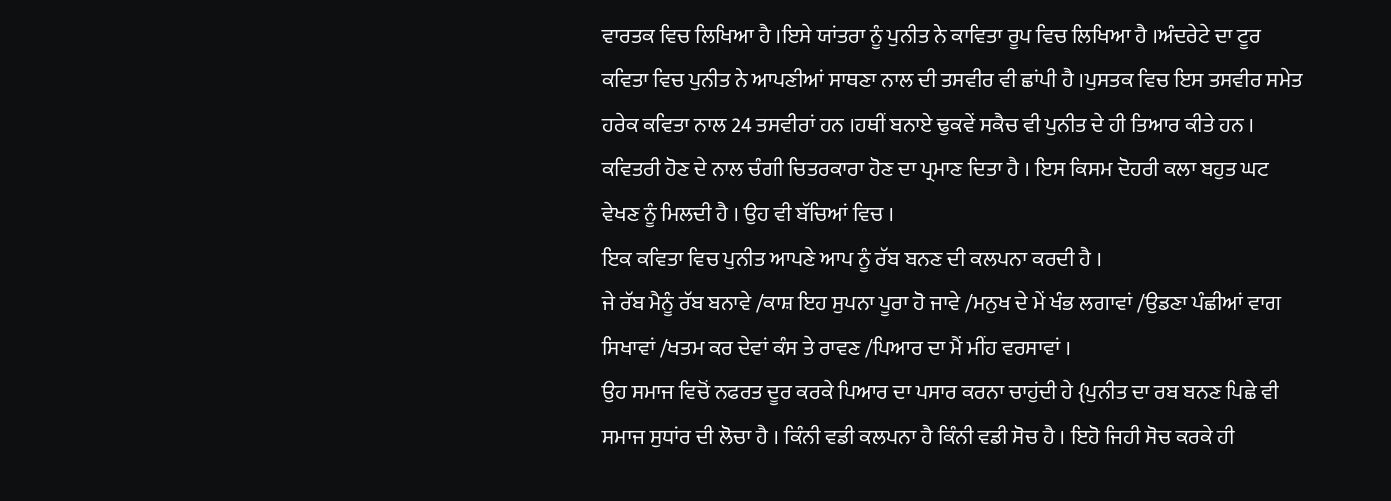ਵਾਰਤਕ ਵਿਚ ਲਿਖਿਆ ਹੈ ।ਇਸੇ ਯਾਂਤਰਾ ਨੂੰ ਪੁਨੀਤ ਨੇ ਕਾਵਿਤਾ ਰੂਪ ਵਿਚ ਲਿਖਿਆ ਹੈ ।ਅੰਦਰੇਟੇ ਦਾ ਟੂਰ ਕਵਿਤਾ ਵਿਚ ਪੁਨੀਤ ਨੇ ਆਪਣੀਆਂ ਸਾਥਣਾ ਨਾਲ ਦੀ ਤਸਵੀਰ ਵੀ ਛਾਂਪੀ ਹੈ ।ਪੁਸਤਕ ਵਿਚ ਇਸ ਤਸਵੀਰ ਸਮੇਤ ਹਰੇਕ ਕਵਿਤਾ ਨਾਲ 24 ਤਸਵੀਰਾਂ ਹਨ ।ਹਥੀਂ ਬਨਾਏ ਢੁਕਵੇਂ ਸਕੈਚ ਵੀ ਪੁਨੀਤ ਦੇ ਹੀ ਤਿਆਰ ਕੀਤੇ ਹਨ । ਕਵਿਤਰੀ ਹੋਣ ਦੇ ਨਾਲ ਚੰਗੀ ਚਿਤਰਕਾਰਾ ਹੋਣ ਦਾ ਪ੍ਰਮਾਣ ਦਿਤਾ ਹੈ । ਇਸ ਕਿਸਮ ਦੋਹਰੀ ਕਲਾ ਬਹੁਤ ਘਟ ਵੇਖਣ ਨੂੰ ਮਿਲਦੀ ਹੈ । ਉਹ ਵੀ ਬੱਚਿਆਂ ਵਿਚ ।
ਇਕ ਕਵਿਤਾ ਵਿਚ ਪੁਨੀਤ ਆਪਣੇ ਆਪ ਨੂੰ ਰੱਬ ਬਨਣ ਦੀ ਕਲਪਨਾ ਕਰਦੀ ਹੈ ।
ਜੇ ਰੱਬ ਮੈਨੂੰ ਰੱਬ ਬਨਾਵੇ /ਕਾਸ਼ ਇਹ ਸੁਪਨਾ ਪੂਰਾ ਹੋ ਜਾਵੇ /ਮਨੁਖ ਦੇ ਮੇਂ ਖੰਭ ਲਗਾਵਾਂ /ਉਡਣਾ ਪੰਛੀਆਂ ਵਾਗ ਸਿਖਾਵਾਂ /ਖਤਮ ਕਰ ਦੇਵਾਂ ਕੰਸ ਤੇ ਰਾਵਣ /ਪਿਆਰ ਦਾ ਮੈਂ ਮੀਂਹ ਵਰਸਾਵਾਂ ।
ਉਹ ਸਮਾਜ ਵਿਚੋਂ ਨਫਰਤ ਦੂਰ ਕਰਕੇ ਪਿਆਰ ਦਾ ਪਸਾਰ ਕਰਨਾ ਚਾਹੁਂਦੀ ਹੇ {ਪੁਨੀਤ ਦਾ ਰਬ ਬਨਣ ਪਿਛੇ ਵੀ ਸਮਾਜ ਸੁਧਾਂਰ ਦੀ ਲੋਚਾ ਹੈ । ਕਿੰਨੀ ਵਡੀ ਕਲਪਨਾ ਹੈ ਕਿੰਨੀ ਵਡੀ ਸੋਚ ਹੈ । ਇਹੋ ਜਿਹੀ ਸੋਚ ਕਰਕੇ ਹੀ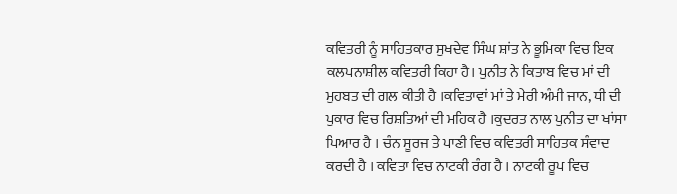ਕਵਿਤਰੀ ਨੂੰ ਸਾਹਿਤਕਾਰ ਸੁਖਦੇਵ ਸਿੰਘ ਸ਼ਾਂਤ ਨੇ ਭੂਮਿਕਾ ਵਿਚ ਇਕ ਕਲਪਨਾਸ਼ੀਲ ਕਵਿਤਰੀ ਕਿਹਾ ਹੈ। ਪੁਨੀਤ ਨੇ ਕਿਤਾਬ ਵਿਚ ਮਾਂ ਦੀ ਮੁਹਬਤ ਦੀ ਗਲ ਕੀਤੀ ਹੈ ।ਕਵਿਤਾਵਾਂ ਮਾਂ ਤੇ ਮੇਰੀ ਅੰਮੀ ਜਾਨ, ਧੀ ਦੀ ਪੁਕਾਰ ਵਿਚ ਰਿਸ਼ਤਿਆਂ ਦੀ ਮਹਿਕ ਹੈ ।ਕੁਦਰਤ ਨਾਲ ਪੁਨੀਤ ਦਾ ਖਾਂਸਾ ਪਿਆਰ ਹੈ । ਚੰਨ ਸੂਰਜ ਤੇ ਪਾਣੀ ਵਿਚ ਕਵਿਤਰੀ ਸਾਹਿਤਕ ਸੰਵਾਦ ਕਰਦੀ ਹੈ । ਕਵਿਤਾ ਵਿਚ ਨਾਟਕੀ ਰੰਗ ਹੈ । ਨਾਟਕੀ ਰੂਪ ਵਿਚ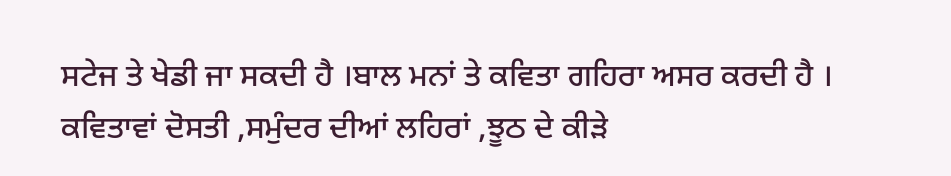ਸਟੇਜ ਤੇ ਖੇਡੀ ਜਾ ਸਕਦੀ ਹੈ ।ਬਾਲ ਮਨਾਂ ਤੇ ਕਵਿਤਾ ਗਹਿਰਾ ਅਸਰ ਕਰਦੀ ਹੈ । ਕਵਿਤਾਵਾਂ ਦੋਸਤੀ ,ਸਮੁੰਦਰ ਦੀਆਂ ਲਹਿਰਾਂ ,ਝੂਠ ਦੇ ਕੀੜੇ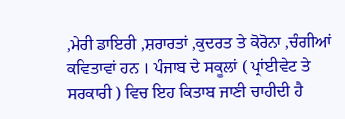,ਮੇਰੀ ਡਾਇਰੀ ,ਸ਼ਰਾਰਤਾਂ ,ਕੁਦਰਤ ਤੇ ਕੋਰੋਨਾ ,ਚੰਗੀਆਂ ਕਵਿਤਾਵਾਂ ਹਨ । ਪੰਜਾਬ ਦੇ ਸਕੂਲਾਂ ( ਪ੍ਰਾਂਈਵੇਟ ਤੇ ਸਰਕਾਰੀ ) ਵਿਚ ਇਹ ਕਿਤਾਬ ਜਾਣੀ ਚਾਹੀਦੀ ਹੈ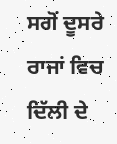ਸਗੋਂ ਦੂਸਰੇ ਰਾਜਾਂ ਵਿਚ ਦਿੱਲੀ ਦੇ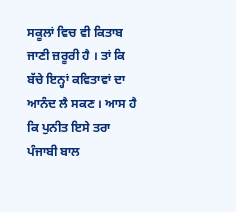ਸਕੂਲਾਂ ਵਿਚ ਵੀ ਕਿਤਾਬ ਜਾਣੀ ਜ਼ਰੂਰੀ ਹੈ । ਤਾਂ ਕਿ ਬੱਚੇ ਇਨ੍ਹਾਂ ਕਵਿਤਾਵਾਂ ਦਾ ਆਨੰਦ ਲੈ ਸਕਣ । ਆਸ ਹੈ ਕਿ ਪੁਨੀਤ ਇਸੇ ਤਰਾ ਪੰਜਾਬੀ ਬਾਲ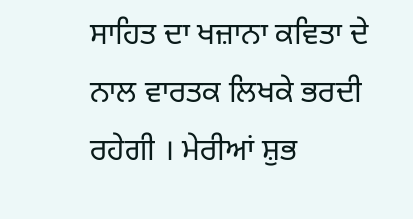ਸਾਹਿਤ ਦਾ ਖਜ਼ਾਨਾ ਕਵਿਤਾ ਦੇ ਨਾਲ ਵਾਰਤਕ ਲਿਖਕੇ ਭਰਦੀ ਰਹੇਗੀ । ਮੇਰੀਆਂ ਸ਼ੁਭ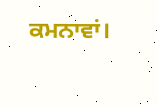ਕਮਨਾਵਾਂ।